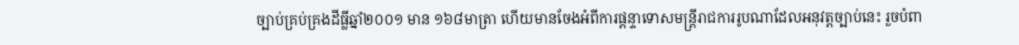ច្បាប់គ្រប់គ្រងដីធ្លីឆ្នាំ២០០១ មាន ១៦៨មាត្រា ហើយមានចែងអំពីការផ្តន្ទាទោសមន្រ្តីរាជការរូបណាដែលអនុវត្តច្បាប់នេះ រួចបំពា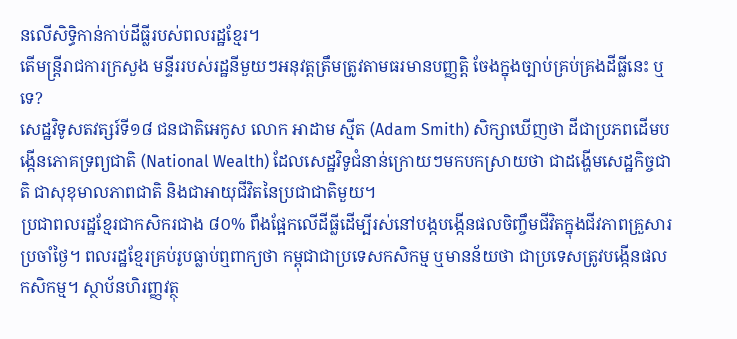នលើសិទ្ធិកាន់កាប់ដីធ្លីរបស់ពលរដ្ឋខ្មែរ។
តើមន្រ្តីរាជការក្រសួង មន្ទីររបស់រដ្ឋនីមួយៗអនុវត្តត្រឹមត្រូវតាមធរមានបញ្ញត្តិ ចែងក្នុងច្បាប់គ្រប់គ្រងដីធ្លីនេះ ឬទេ?
សេដ្ឋវិទូសតវត្សរ៍ទី១៨ ជនជាតិអេកូស លោក អាដាម ស្មីត (Adam Smith) សិក្សាឃើញថា ដីជាប្រភពដើមបង្កើនភោគទ្រព្យជាតិ (National Wealth) ដែលសេដ្ឋវិទូជំនាន់ក្រោយៗមកបកស្រាយថា ជាដង្ហើមសេដ្ឋកិច្ចជាតិ ជាសុខុមាលភាពជាតិ និងជាអាយុជីវិតនៃប្រជាជាតិមួយ។
ប្រជាពលរដ្ឋខ្មែរជាកសិករជាង ៨០% ពឹងផ្អែកលើដីធ្លីដើម្បីរស់នៅបង្កបង្កើនផលចិញ្ចឹមជីវិតក្នុងជីវភាពគ្រួសារប្រចាំថ្ងៃ។ ពលរដ្ឋខ្មែរគ្រប់រូបធ្លាប់ឮពាក្យថា កម្ពុជាជាប្រទេសកសិកម្ម ឬមានន័យថា ជាប្រទេសត្រូវបង្កើនផលកសិកម្ម។ ស្ថាប័នហិរញ្ញវត្ថុ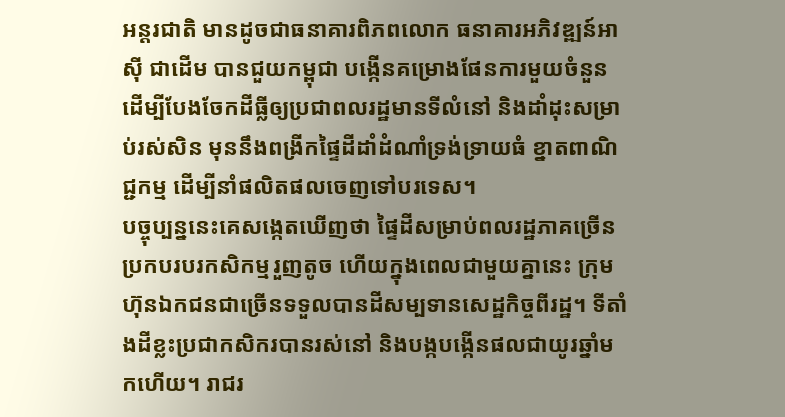អន្តរជាតិ មានដូចជាធនាគារពិភពលោក ធនាគារអភិវឌ្ឍន៍អាស៊ី ជាដើម បានជួយកម្ពុជា បង្កើនគម្រោងផែនការមួយចំនួន ដើម្បីបែងចែកដីធ្លីឲ្យប្រជាពលរដ្ឋមានទីលំនៅ និងដាំដុះសម្រាប់រស់សិន មុននឹងពង្រីកផ្ទៃដីដាំដំណាំទ្រង់ទ្រាយធំ ខ្នាតពាណិជ្ជកម្ម ដើម្បីនាំផលិតផលចេញទៅបរទេស។
បច្ចុប្បន្ននេះគេសង្កេតឃើញថា ផ្ទៃដីសម្រាប់ពលរដ្ឋភាគច្រើនប្រកបរបរកសិកម្មរួញតូច ហើយក្នុងពេលជាមួយគ្នានេះ ក្រុមហ៊ុនឯកជនជាច្រើនទទួលបានដីសម្បទានសេដ្ឋកិច្ចពីរដ្ឋ។ ទីតាំងដីខ្លះប្រជាកសិករបានរស់នៅ និងបង្កបង្កើនផលជាយូរឆ្នាំមកហើយ។ រាជរ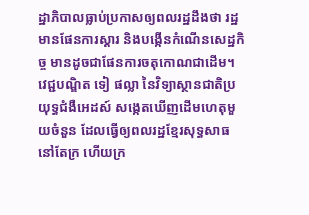ដ្ឋាភិបាលធ្លាប់ប្រកាសឲ្យពលរដ្ឋដឹងថា រដ្ឋមានផែនការស្តារ និងបង្កើនកំណើនសេដ្ឋកិច្ច មានដូចជាផែនការចតុកោណជាដើម។
វេជ្ជបណ្ឌិត ទៀ ផល្លា នៃវិទ្យាស្ថានជាតិប្រយុទ្ធជំងឺអេដស៍ សង្កេតឃើញដើមហេតុមួយចំនួន ដែលធ្វើឲ្យពលរដ្ឋខ្មែរសុទ្ធសាធនៅតែក្រ ហើយក្រ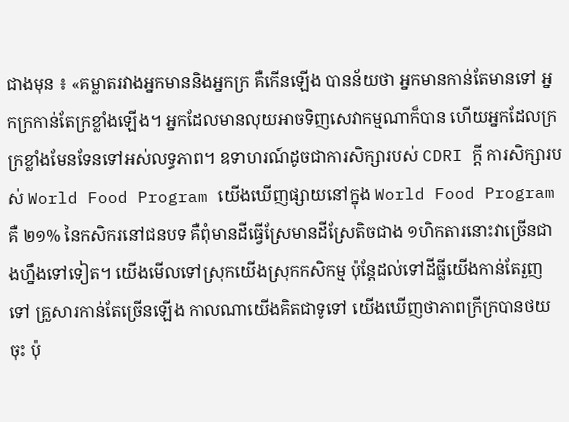ជាងមុន ៖ «គម្លាតរវាងអ្នកមាននិងអ្នកក្រ គឺកើនឡើង បានន័យថា អ្នកមានកាន់តែមានទៅ អ្នកក្រកាន់តែក្រខ្លាំងឡើង។ អ្នកដែលមានលុយអាចទិញសេវាកម្មណាក៏បាន ហើយអ្នកដែលក្រ ក្រខ្លាំងមែនទែនទៅអស់លទ្ធភាព។ ឧទាហរណ៍ដូចជាការសិក្សារបស់ CDRI ក្ដី ការសិក្សារបស់ World Food Program យើងឃើញផ្សាយនៅក្នុង World Food Program គឺ ២១% នៃកសិករនៅជនបទ គឺពុំមានដីធ្វើស្រែមានដីស្រែតិចជាង ១ហិកតារនោះវាច្រើនជាងហ្នឹងទៅទៀត។ យើងមើលទៅស្រុកយើងស្រុកកសិកម្ម ប៉ុន្តែដល់ទៅដីធ្លីយើងកាន់តែរួញទៅ គ្រួសារកាន់តែច្រើនឡើង កាលណាយើងគិតជាទូទៅ យើងឃើញថាភាពក្រីក្របានថយចុះ ប៉ុ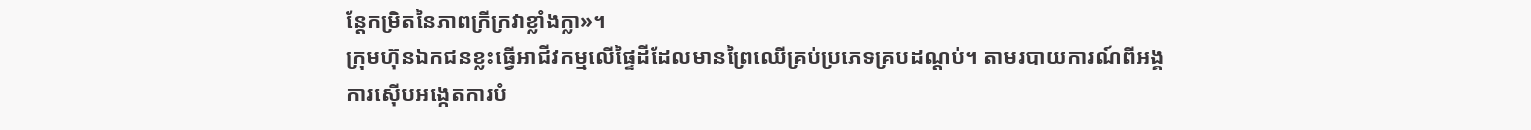ន្តែកម្រិតនៃភាពក្រីក្រវាខ្លាំងក្លា»។
ក្រុមហ៊ុនឯកជនខ្លះធ្វើអាជីវកម្មលើផ្ទៃដីដែលមានព្រៃឈើគ្រប់ប្រភេទគ្របដណ្តប់។ តាមរបាយការណ៍ពីអង្គការស៊ើបអង្កេតការបំ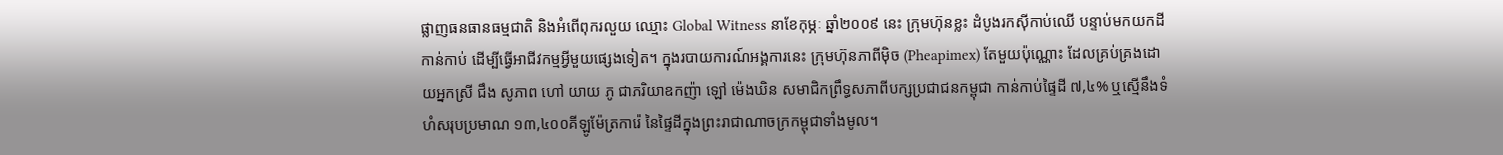ផ្លាញធនធានធម្មជាតិ និងអំពើពុករលួយ ឈ្មោះ Global Witness នាខែកុម្ភៈ ឆ្នាំ២០០៩ នេះ ក្រុមហ៊ុនខ្លះ ដំបូងរកស៊ីកាប់ឈើ បន្ទាប់មកយកដីកាន់កាប់ ដើម្បីធ្វើអាជីវកម្មអ្វីមួយផ្សេងទៀត។ ក្នុងរបាយការណ៍អង្គការនេះ ក្រុមហ៊ុនភាពីម៉ិច (Pheapimex) តែមួយប៉ុណ្ណោះ ដែលគ្រប់គ្រងដោយអ្នកស្រី ជឹង សូភាព ហៅ យាយ ភូ ជាភរិយាឧកញ៉ា ឡៅ ម៉េងឃិន សមាជិកព្រឹទ្ធសភាពីបក្សប្រជាជនកម្ពុជា កាន់កាប់ផ្ទៃដី ៧,៤% ឬស្មើនឹងទំហំសរុបប្រមាណ ១៣,៤០០គីឡូម៉ែត្រការ៉េ នៃផ្ទៃដីក្នុងព្រះរាជាណាចក្រកម្ពុជាទាំងមូល។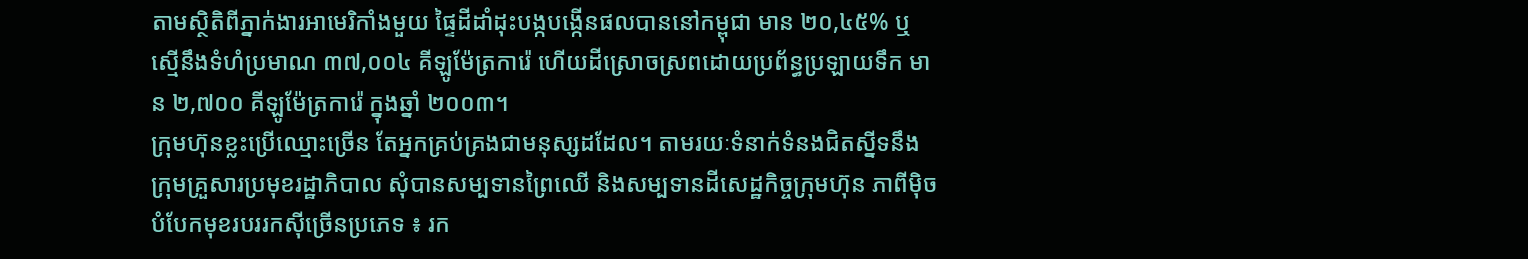តាមស្ថិតិពីភ្នាក់ងារអាមេរិកាំងមួយ ផ្ទៃដីដាំដុះបង្កបង្កើនផលបាននៅកម្ពុជា មាន ២០,៤៥% ឬ ស្មើនឹងទំហំប្រមាណ ៣៧,០០៤ គីឡូម៉ែត្រការ៉េ ហើយដីស្រោចស្រពដោយប្រព័ន្ធប្រឡាយទឹក មាន ២,៧០០ គីឡូម៉ែត្រការ៉េ ក្នុងឆ្នាំ ២០០៣។
ក្រុមហ៊ុនខ្លះប្រើឈ្មោះច្រើន តែអ្នកគ្រប់គ្រងជាមនុស្សដដែល។ តាមរយៈទំនាក់ទំនងជិតស្នីទនឹងក្រុមគ្រួសារប្រមុខរដ្ឋាភិបាល សុំបានសម្បទានព្រៃឈើ និងសម្បទានដីសេដ្ឋកិច្ចក្រុមហ៊ុន ភាពីម៉ិច បំបែកមុខរបររកស៊ីច្រើនប្រភេទ ៖ រក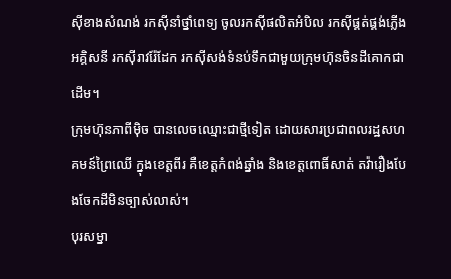ស៊ីខាងសំណង់ រកស៊ីនាំថ្នាំពេទ្យ ចូលរកស៊ីផលិតអំបិល រកស៊ីផ្គត់ផ្គង់ភ្លើងអគ្គិសនី រកស៊ីរាវរ៉ែដែក រកស៊ីសង់ទំនប់ទឹកជាមួយក្រុមហ៊ុនចិនដីគោកជាដើម។
ក្រុមហ៊ុនភាពីម៉ិច បានលេចឈ្មោះជាថ្មីទៀត ដោយសារប្រជាពលរដ្ឋសហគមន៍ព្រៃឈើ ក្នុងខេត្តពីរ គឺខេត្តកំពង់ឆ្នាំង និងខេត្តពោធិ៍សាត់ តវ៉ារឿងបែងចែកដីមិនច្បាស់លាស់។
បុរសម្នា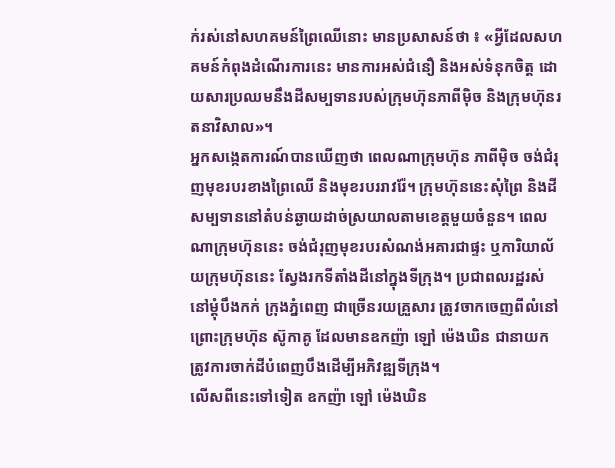ក់រស់នៅសហគមន៍ព្រៃឈើនោះ មានប្រសាសន៍ថា ៖ «អ្វីដែលសហគមន៍កំពុងដំណើរការនេះ មានការអស់ជំនឿ និងអស់ទំនុកចិត្ត ដោយសារប្រឈមនឹងដីសម្បទានរបស់ក្រុមហ៊ុនភាពីម៉ិច និងក្រុមហ៊ុនរតនាវិសាល»។
អ្នកសង្កេតការណ៍បានឃើញថា ពេលណាក្រុមហ៊ុន ភាពីម៉ិច ចង់ជំរុញមុខរបរខាងព្រៃឈើ និងមុខរបររាវរ៉ែ។ ក្រុមហ៊ុននេះសុំព្រៃ និងដីសម្បទាននៅតំបន់ឆ្ងាយដាច់ស្រយាលតាមខេត្តមួយចំនួន។ ពេលណាក្រុមហ៊ុននេះ ចង់ជំរុញមុខរបរសំណង់អគារជាផ្ទះ ឬការិយាល័យក្រុមហ៊ុននេះ ស្វែងរកទីតាំងដីនៅក្នុងទីក្រុង។ ប្រជាពលរដ្ឋរស់នៅម្តុំបឹងកក់ ក្រុងភ្នំពេញ ជាច្រើនរយគ្រួសារ ត្រូវចាកចេញពីលំនៅ ព្រោះក្រុមហ៊ុន ស៊ូកាគូ ដែលមានឧកញ៉ា ឡៅ ម៉េងឃិន ជានាយក ត្រូវការចាក់ដីបំពេញបឹងដើម្បីអភិវឌ្ឍទីក្រុង។
លើសពីនេះទៅទៀត ឧកញ៉ា ឡៅ ម៉េងឃិន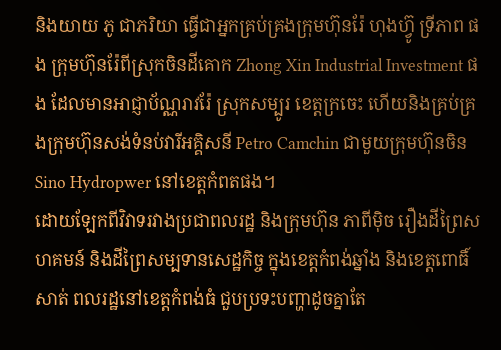និងយាយ ភូ ជាភរិយា ធ្វើជាអ្នកគ្រប់គ្រងក្រុមហ៊ុនរ៉ែ ហុងហ៊្វូ ទ្រីភាព ផង ក្រុមហ៊ុនរ៉ែពីស្រុកចិនដីគោក Zhong Xin Industrial Investment ផង ដែលមានអាជ្ញាប័ណ្ណរាវរ៉ែ ស្រុកសម្បូរ ខេត្តក្រចេះ ហើយនិងគ្រប់គ្រងក្រុមហ៊ុនសង់ទំនប់វារីអគ្គិសនី Petro Camchin ជាមួយក្រុមហ៊ុនចិន Sino Hydropwer នៅខេត្តកំពតផង។
ដោយឡែកពីវិវាទរវាងប្រជាពលរដ្ឋ និងក្រុមហ៊ុន ភាពីម៉ិច រឿងដីព្រៃសហគមន៍ និងដីព្រៃសម្បទានសេដ្ឋកិច្ច ក្នុងខេត្តកំពង់ឆ្នាំង និងខេត្តពោធិ៍សាត់ ពលរដ្ឋនៅខេត្តកំពង់ធំ ជួបប្រទះបញ្ហាដូចគ្នាតែ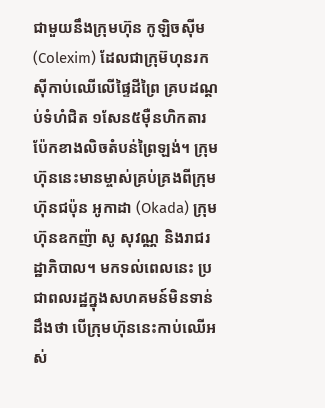ជាមួយនឹងក្រុមហ៊ុន កូឡិចស៊ីម (Colexim) ដែលជាក្រុម៊ហុនរកស៊ីកាប់ឈើលើផ្ទៃដីព្រៃ គ្របដណ្តប់ទំហំជិត ១សែន៥ម៉ឺនហិកតារ ប៉ែកខាងលិចតំបន់ព្រៃឡង់។ ក្រុមហ៊ុននេះមានម្ចាស់គ្រប់គ្រងពីក្រុមហ៊ុនជប៉ុន អូកាដា (Okada) ក្រុមហ៊ុនឧកញ៉ា សូ សុវណ្ណ និងរាជរដ្ឋាភិបាល។ មកទល់ពេលនេះ ប្រជាពលរដ្ឋក្នុងសហគមន៍មិនទាន់ដឹងថា បើក្រុមហ៊ុននេះកាប់ឈើអស់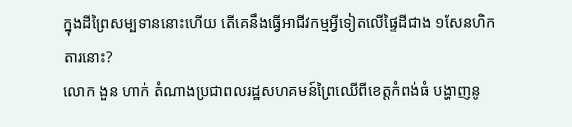ក្នុងដីព្រៃសម្បទាននោះហើយ តើគេនឹងធ្វើអាជីវកម្មអ្វីទៀតលើផ្ទៃដីជាង ១សែនហិកតារនោះ?
លោក ងួន ហាក់ តំណាងប្រជាពលរដ្ឋសហគមន៍ព្រៃឈើពីខេត្តកំពង់ធំ បង្ហាញនូ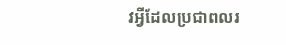វអ្វីដែលប្រជាពលរ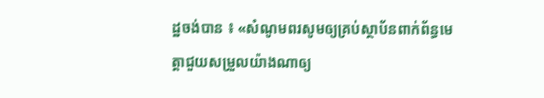ដ្ឋចង់បាន ៖ «សំណូមពរសូមឲ្យគ្រប់ស្ថាប័នពាក់ព័ន្ធមេត្តាជួយសម្រួលយ៉ាងណាឲ្យ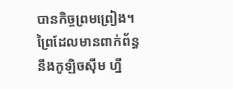បានកិច្ចព្រមព្រៀង។ ព្រៃដែលមានពាក់ព័ន្ធនឹងកូឡិចស៊ីម ហ្នឹ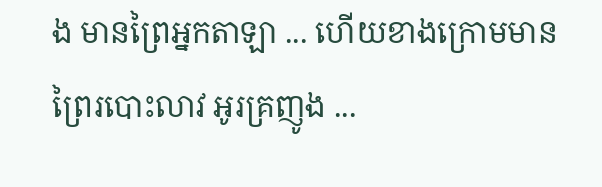ង មានព្រៃអ្នកតាឡា ... ហើយខាងក្រោមមានព្រៃរបោះលាវ អូរគ្រញូង ...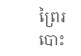ព្រៃរបោះ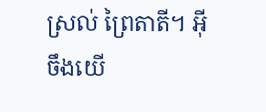ស្រល់ ព្រៃតាតី។ អ៊ីចឹងយើ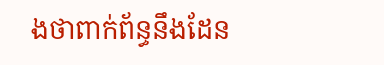ងថាពាក់ព័ន្ធនឹងដែន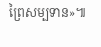ព្រៃសម្បទាន»៕